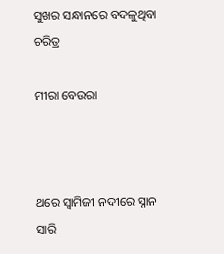ସୁଖର ସନ୍ଧାନରେ ବଦଳୁଥିବା ଚରିତ୍ର

ମୀରା ବେଉରା



ଥରେ ସ୍ବାମିଜୀ ନଦୀରେ ସ୍ନାନ ସାରି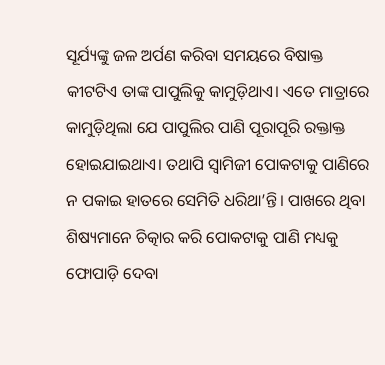ସୂର୍ଯ୍ୟଙ୍କୁ ଜଳ ଅର୍ପଣ କରିବା ସମୟରେ ବିଷାକ୍ତ କୀଟଟିଏ ତାଙ୍କ ପାପୁଲିକୁ କାମୁଡ଼ିଥାଏ। ଏତେ ମାତ୍ରାରେ କାମୁଡ଼ିଥିଲା ଯେ ପାପୁଲିର ପାଣି ପୂରାପୂରି ରକ୍ତାକ୍ତ ହୋଇଯାଇଥାଏ। ତଥାପି ସ୍ବାମିଜୀ ପୋକଟାକୁ ପାଣିରେ ନ ପକାଇ ହାତରେ ସେମିତି ଧରିଥା’ନ୍ତି। ପାଖରେ ଥିବା ଶିଷ୍ୟମାନେ ଚିତ୍କାର କରି ପୋକଟାକୁ ପାଣି ମଧ୍ୟକୁ ଫୋପାଡ଼ି ଦେବା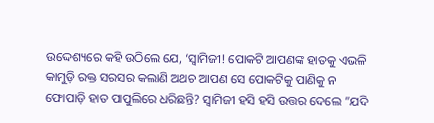ଉଦ୍ଦେଶ୍ୟରେ କହି ଉଠିଲେ ଯେ, ‘ସ୍ବାମିଜୀ! ପୋକଟି ଆପଣଙ୍କ ହାତକୁ ଏଭଳି କାମୁଡ଼ି ରକ୍ତ ସରସର କଲାଣି ଅଥଚ ଆପଣ ସେ ପୋକଟିକୁ ପାଣିକୁ ନ ଫୋପାଡ଼ି ହାତ ପାପୁଲିରେ ଧରିଛନ୍ତି? ସ୍ବାମିଜୀ ହସି ହସି ଉତ୍ତର ଦେଲେ ”ଯଦି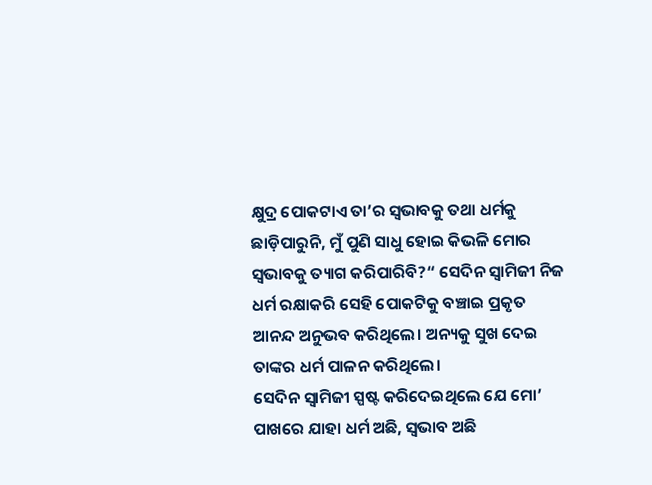କ୍ଷୁଦ୍ର ପୋକଟାଏ ତା’ର ସ୍ବଭାବକୁ ତଥା ଧର୍ମକୁ ଛାଡ଼ିପାରୁନି, ମୁଁ ପୁଣି ସାଧୁ ହୋଇ କିଭଳି ମୋର ସ୍ବଭାବକୁ ତ୍ୟାଗ କରିପାରିବି?“ ସେଦିନ ସ୍ବାମିଜୀ ନିଜ ଧର୍ମ ରକ୍ଷାକରି ସେହି ପୋକଟିକୁ ବଞ୍ଚାଇ ପ୍ରକୃତ ଆନନ୍ଦ ଅନୁଭବ କରିଥିଲେ। ଅନ୍ୟକୁ ସୁଖ ଦେଇ ତାଙ୍କର ଧର୍ମ ପାଳନ କରିଥିଲେ।
ସେଦିନ ସ୍ବାମିଜୀ ସ୍ପଷ୍ଟ କରିଦେଇଥିଲେ ଯେ ମୋ’ ପାଖରେ ଯାହା ଧର୍ମ ଅଛି, ସ୍ବଭାବ ଅଛି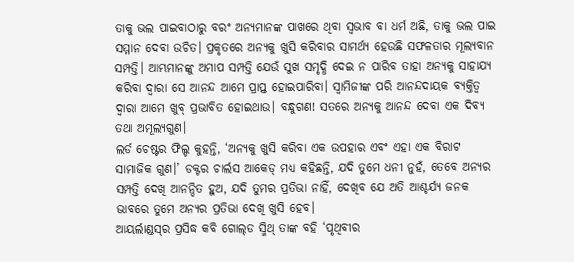ତାକୁ ଭଲ ପାଇବାଠାରୁ ବରଂ ଅନ୍ୟମାନଙ୍କ ପାଖରେ ଥିବା ସ୍ବଭାବ ବା ଧର୍ମ ଅଛି, ତାକୁ ଭଲ ପାଇ ସମ୍ମାନ ଦେବା ଉଚିତ। ପ୍ରକୃତରେ ଅନ୍ୟକୁ ଖୁସି କରିବାର ସାମର୍ଥ୍ୟ ହେଉଛି ସଫଳତାର ମୂଲ୍ୟବାନ ସମ୍ପତ୍ତି। ଆମ୍ଭମାନଙ୍କୁ ଅମାପ ସମ୍ପତ୍ତି ଯେଉଁ ସୁଖ ସମୃଦ୍ଧି ଦେଇ ନ ପାରିବ ତାହା ଅନ୍ୟକୁ ସାହାଯ୍ୟ କରିବା ଦ୍ୱାରା ସେ ଆନନ୍ଦ ଆମେ ପ୍ରାପ୍ତ ହୋଇପାରିବା। ସ୍ବାମିଜୀଙ୍କ ପରି ଆନନ୍ଦଦାୟକ ବ୍ୟକ୍ତିତ୍ୱ ଦ୍ୱାରା ଆମେ ଖୁବ୍‌ ପ୍ରଭାବିତ ହୋଇଥାଉ। ବନ୍ଧୁଗଣ! ସତରେ ଅନ୍ୟକୁ ଆନନ୍ଦ ଦେବା ଏକ ଦିବ୍ୟ ତଥା ଅମୂଲ୍ୟଗୁଣ।
ଲର୍ଡ ଚେଷ୍ଟର ଫିଲ୍ଡ କୁହନ୍ତି, ‘ଅନ୍ୟକୁ ଖୁସି କରିବା ଏକ ଉପହାର ଏବଂ ଏହା ଏକ ବିରାଟ ସାମାଜିକ ଗୁଣ।’ ଡକ୍ଟର ଚାର୍ଲସ ଆକେଡ୍‌ ମଧ୍ୟ କହିଛନ୍ତି, ଯଦି ତୁମେ ଧନୀ ନୁହଁ, ତେବେ ଅନ୍ୟର ସମ୍ପତ୍ତି ଦେଖି ଆନନ୍ଦିତ ହୁଅ, ଯଦି ତୁମର ପ୍ରତିଭା ନାହିଁ, ଦେଖିବ ଯେ ଅତି ଆଶ୍ଚର୍ଯ୍ୟ ଜନକ ଭାବରେ ତୁମେ ଅନ୍ୟର ପ୍ରତିଭା ଦେଖି ଖୁସି ହେବ।
ଆୟର୍ଲାଣ୍ଡସ୍‌ର ପ୍ରସିଦ୍ଧ କବି ଗୋଲ୍‌ଡ ସ୍ମିଥ୍‌ ତାଙ୍କ ବହି ‘ପୃଥିବୀର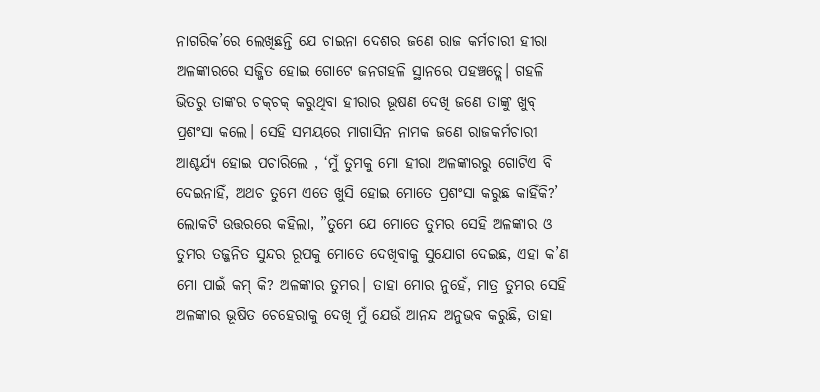ନାଗରିକ’ରେ ଲେଖିଛନ୍ତି ଯେ ଚାଇନା ଦେଶର ଜଣେ ରାଜ କର୍ମଚାରୀ ହୀରା ଅଳଙ୍କାରରେ ସଜ୍ଜିତ ହୋଇ ଗୋଟେ ଜନଗହଳି ସ୍ଥାନରେ ପହଞ୍ଚତ୍ଲେ। ଗହଳି ଭିତରୁ ତାଙ୍କର ଚକ୍‌ଚକ୍‌ କରୁଥିବା ହୀରାର ଭୂଷଣ ଦେଖି ଜଣେ ତାଙ୍କୁ ଖୁବ୍‌ ପ୍ରଶଂସା କଲେ। ସେହି ସମୟରେ ମାଗାସିନ ନାମକ ଜଣେ ରାଜକର୍ମଚାରୀ ଆଶ୍ଚର୍ଯ୍ୟ ହୋଇ ପଚାରିଲେ , ‘ମୁଁ ତୁମକୁ ମୋ ହୀରା ଅଳଙ୍କାରରୁ ଗୋଟିଏ ବି ଦେଇନାହିଁ, ଅଥଚ ତୁମେ ଏତେ ଖୁସି ହୋଇ ମୋତେ ପ୍ରଶଂସା କରୁଛ କାହିଁକି?’ ଲୋକଟି ଉତ୍ତରରେ କହିଲା, ”ତୁମେ ଯେ ମୋତେ ତୁମର ସେହି ଅଳଙ୍କାର ଓ ତୁମର ତଜ୍ଜନିତ ସୁନ୍ଦର ରୂପକୁ ମୋତେ ଦେଖିବାକୁ ସୁଯୋଗ ଦେଇଛ, ଏହା କ’ଣ ମୋ ପାଇଁ କମ୍‌ କି? ଅଳଙ୍କାର ତୁମର। ତାହା ମୋର ନୁହେଁ, ମାତ୍ର ତୁମର ସେହି ଅଳଙ୍କାର ଭୂଷିତ ଚେହେରାକୁ ଦେଖି ମୁଁ ଯେଉଁ ଆନନ୍ଦ ଅନୁଭବ କରୁଛି, ତାହା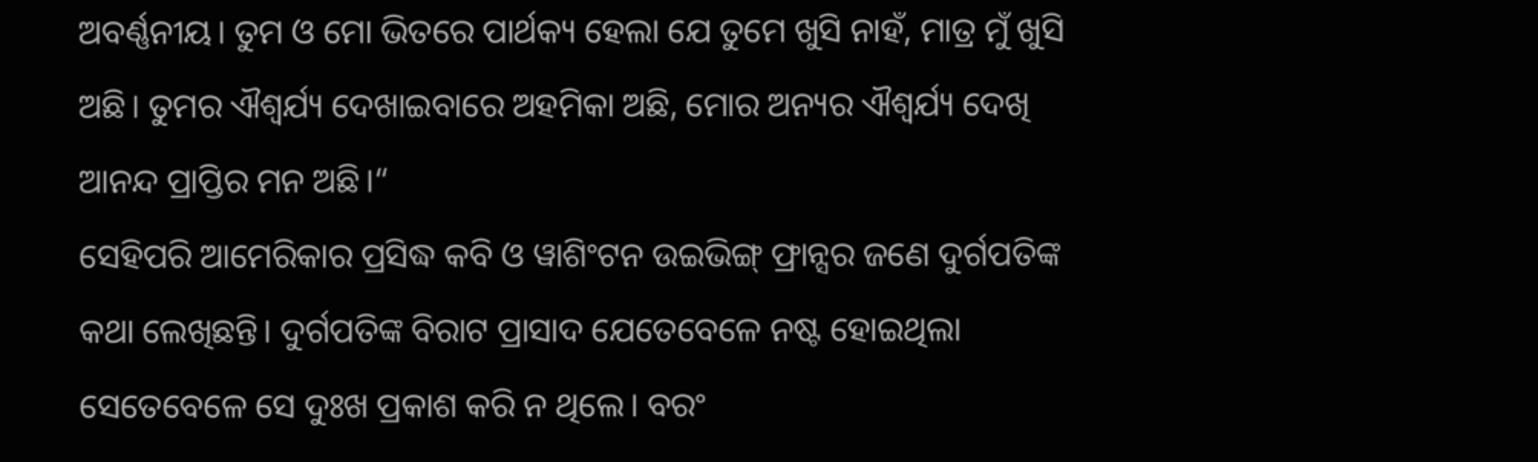ଅବର୍ଣ୍ଣନୀୟ। ତୁମ ଓ ମୋ ଭିତରେ ପାର୍ଥକ୍ୟ ହେଲା ଯେ ତୁମେ ଖୁସି ନାହଁ, ମାତ୍ର ମୁଁ ଖୁସି ଅଛି। ତୁମର ଐଶ୍ୱର୍ଯ୍ୟ ଦେଖାଇବାରେ ଅହମିକା ଅଛି, ମୋର ଅନ୍ୟର ଐଶ୍ୱର୍ଯ୍ୟ ଦେଖି ଆନନ୍ଦ ପ୍ରାପ୍ତିର ମନ ଅଛି।“
ସେହିପରି ଆମେରିକାର ପ୍ରସିଦ୍ଧ କବି ଓ ୱାଶିଂଟନ ଉଇଭିଙ୍ଗ୍‌ ଫ୍ରାନ୍ସର ଜଣେ ଦୁର୍ଗପତିଙ୍କ କଥା ଲେଖିଛନ୍ତି। ଦୁର୍ଗପତିଙ୍କ ବିରାଟ ପ୍ରାସାଦ ଯେତେବେଳେ ନଷ୍ଟ ହୋଇଥିଲା ସେତେବେଳେ ସେ ଦୁଃଖ ପ୍ରକାଶ କରି ନ ଥିଲେ। ବରଂ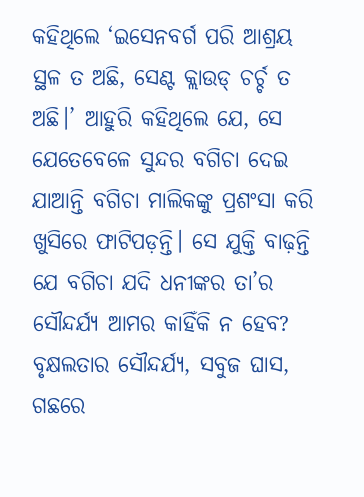କହିଥିଲେ ‘ଇସେନବର୍ଗ ପରି ଆଶ୍ରୟ ସ୍ଥଳ ତ ଅଛି, ସେଣ୍ଟ କ୍ଲାଉଡ୍‌ ଚର୍ଚ୍ଚ ତ ଅଛି।’ ଆହୁରି କହିଥିଲେ ଯେ, ସେ ଯେତେବେଳେ ସୁନ୍ଦର ବଗିଚା ଦେଇ ଯାଆନ୍ତି ବଗିଚା ମାଲିକଙ୍କୁ ପ୍ରଶଂସା କରି ଖୁସିରେ ଫାଟିପଡ଼ନ୍ତି। ସେ ଯୁକ୍ତି ବାଢ଼ନ୍ତି ଯେ ବଗିଚା ଯଦି ଧନୀଙ୍କର ତା’ର ସୌନ୍ଦର୍ଯ୍ୟ ଆମର କାହିଁକି ନ ହେବ? ବୃକ୍ଷଲତାର ସୌନ୍ଦର୍ଯ୍ୟ, ସବୁଜ ଘାସ, ଗଛରେ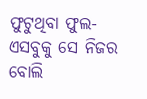ଫୁଟୁଥିବା ଫୁଲ- ଏସବୁକୁ ସେ ନିଜର ବୋଲି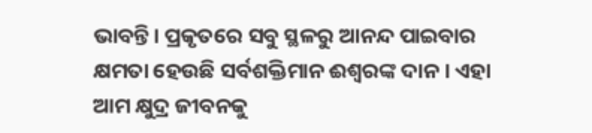ଭାବନ୍ତି। ପ୍ରକୃତରେ ସବୁ ସ୍ଥଳରୁ ଆନନ୍ଦ ପାଇବାର କ୍ଷମତା ହେଉଛି ସର୍ବଶକ୍ତିମାନ ଈଶ୍ୱରଙ୍କ ଦାନ। ଏହା ଆମ କ୍ଷୁଦ୍ର ଜୀବନକୁ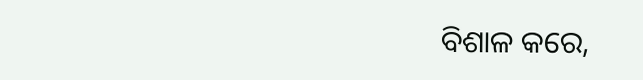ବିଶାଳ କରେ,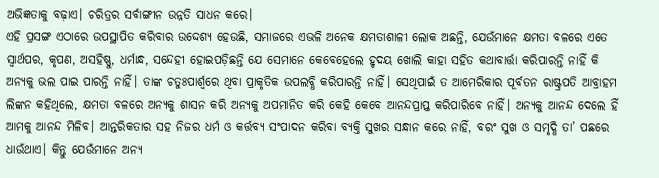ଅଭିଜ୍ଞତାକୁ ବଢ଼ାଏ। ଚରିତ୍ରର ସର୍ବାଙ୍ଗୀନ ଉନ୍ନତି ସାଧନ କରେ।
ଏହି ପ୍ରସଙ୍ଗ ଏଠାରେ ଉପସ୍ଥାପିତ କରିବାର ଉଦ୍ଦେଶ୍ୟ ହେଉଛି, ସମାଜରେ ଏଭଳି ଅନେକ କ୍ଷମତାଶାଳୀ ଲୋକ ଅଛନ୍ତି, ଯେଉଁମାନେ କ୍ଷମତା ବଳରେ ଏତେ ସ୍ବାର୍ଥପର, କୃପଣ, ଅସହିଷ୍ଣୁ, ଧର୍ମାନ୍ଧ, ସନ୍ଦେହୀ ହୋଇପଡ଼ିଛନ୍ତି ଯେ ସେମାନେ କେବେହେଲେ ହୃଦୟ ଖୋଲି କାହା ସହିତ କଥାବାର୍ତ୍ତା କରିପାରନ୍ତି ନାହିଁ କି ଅନ୍ୟକୁ ଭଲ ପାଇ ପାରନ୍ତି ନାହିଁ। ତାଙ୍କ ଚତୁଃପାର୍ଶ୍ୱରେ ଥିବା ପ୍ରାକୃତିକ ଉପଲବ୍ଧି କରିପାରନ୍ତି ନାହିଁ। ସେଥିପାଇଁ ତ ଆମେରିକାର ପୂର୍ବତନ ରାଷ୍ଟ୍ରପତି ଆବ୍ରାହମ ଲିଙ୍କନ କହିଥିଲେ, କ୍ଷମତା ବଳରେ ଅନ୍ୟକୁ ଶାସନ କରି ଅନ୍ୟକୁ ଅପମାନିତ କରି କେହି କେବେ ଆନନ୍ଦପ୍ରାପ୍ତ କରିପାରିବେ ନାହିଁ। ଅନ୍ୟକୁ ଆନନ୍ଦ ଦେଲେ ହିଁ ଆମକୁ ଆନନ୍ଦ ମିଳିବ। ଆନ୍ତରିକତାର ସହ ନିଜର ଧର୍ମ ଓ କର୍ତ୍ତବ୍ୟ ସଂପାଦନ କରିବା ବ୍ୟକ୍ତି ସୁଖର ସନ୍ଧାନ କରେ ନାହିଁ, ବରଂ ସୁଖ ଓ ସମୃଦ୍ଧି ତା’ ପଛରେ ଧାଉଁଥାଏ। କିନ୍ତୁ ଯେଉଁମାନେ ଅନ୍ୟ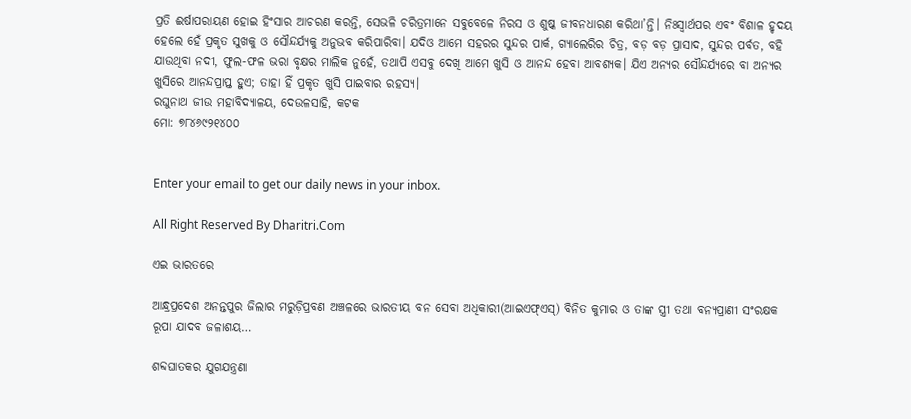ପ୍ରତି ଈର୍ଷାପରାୟଣ ହୋଇ ହିଂସାର ଆଚରଣ କରନ୍ତି, ସେଭଳି ଚରିତ୍ରମାନେ ସବୁବେଳେ ନିରସ ଓ ଶୁଷ୍କ ଜୀବନଧାରଣ କରିଥା’ନ୍ତି। ନିଃସ୍ବାର୍ଥପର ଏବଂ ବିଶାଳ ହୃଦୟ ହେଲେ ହେଁ ପ୍ରକୃତ ସୁଖକୁ ଓ ସୌନ୍ଦର୍ଯ୍ୟକୁ ଅନୁଭବ କରିପାରିବା। ଯଦିଓ ଆମେ ସହରର ସୁନ୍ଦର ପାର୍କ, ଗ୍ୟାଲେରିର ଚିତ୍ର, ବଡ଼ ବଡ଼ ପ୍ରାସାଦ, ସୁନ୍ଦର ପର୍ବତ, ବହି ଯାଉଥିବା ନଦୀ, ଫୁଲ-ଫଳ ଭରା ବୃକ୍ଷର ମାଲିକ ନୁହେଁ, ତଥାପି ଏସବୁ ଦେଖି ଆମେ ଖୁସି ଓ ଆନନ୍ଦ ହେବା ଆବଶ୍ୟକ। ଯିଏ ଅନ୍ୟର ସୌନ୍ଦର୍ଯ୍ୟରେ ବା ଅନ୍ୟର ଖୁସିରେ ଆନନ୍ଦପ୍ରାପ୍ତ ହୁଏ; ତାହା ହିଁ ପ୍ରକୃତ ଖୁସି ପାଇବାର ରହସ୍ୟ।
ରଘୁନାଥ ଜୀଉ ମହାବିଦ୍ୟାଳୟ, ଦେଉଳସାହି, କଟକ
ମୋ: ୭୮୪୬୯୨୧୪୦୦


Enter your email to get our daily news in your inbox.

All Right Reserved By Dharitri.Com

ଏଇ ଭାରତରେ

ଆନ୍ଧ୍ରପ୍ରଦେଶ ଅନନ୍ତପୁର ଜିଲାର ମରୁଡ଼ିପ୍ରବଣ ଅଞ୍ଚଳରେ ଭାରତୀୟ ବନ ସେବା ଅଧିକାରୀ(ଆଇଏଫ୍‌ଏସ୍‌) ବିନିତ କୁମାର ଓ ତାଙ୍କ ସ୍ତ୍ରୀ ତଥା ବନ୍ୟପ୍ରାଣୀ ସଂରକ୍ଷକ ରୂପା ଯାଦବ ଜଳାଶୟ…

ଶବ୍ଦଘାତକର ଯୁଗଯନ୍ତ୍ରଣା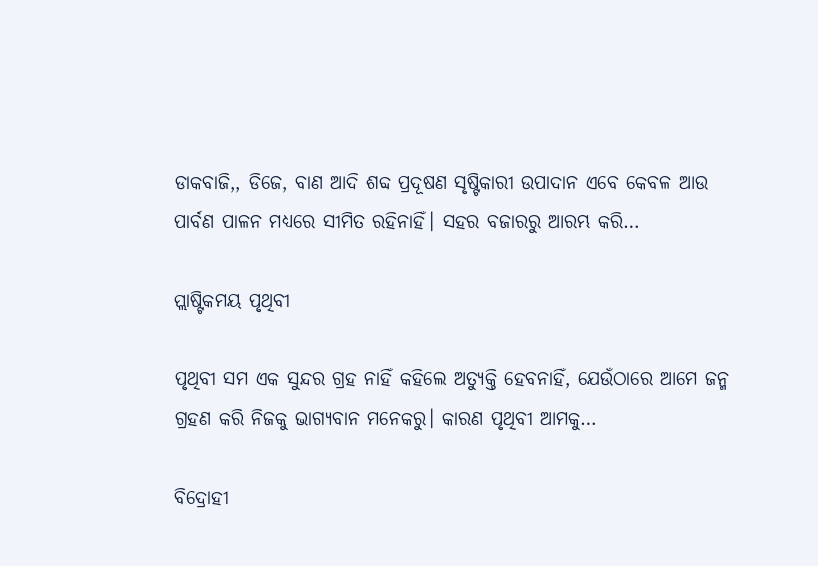ଡାକବାଜି,, ଡିଜେ, ବାଣ ଆଦି ଶବ୍ଦ ପ୍ରଦୂଷଣ ସୃଷ୍ଟିକାରୀ ଉପାଦାନ ଏବେ କେବଳ ଆଉ ପାର୍ବଣ ପାଳନ ମଧ୍ୟରେ ସୀମିତ ରହିନାହିଁ। ସହର ବଜାରରୁ ଆରମ୍ଭ କରି…

ପ୍ଲାଷ୍ଟିକମୟ ପୃଥିବୀ

ପୃଥିବୀ ସମ ଏକ ସୁନ୍ଦର ଗ୍ରହ ନାହିଁ କହିଲେ ଅତ୍ୟୁକ୍ତି ହେବନାହିଁ, ଯେଉଁଠାରେ ଆମେ ଜନ୍ମ ଗ୍ରହଣ କରି ନିଜକୁ ଭାଗ୍ୟବାନ ମନେକରୁ। କାରଣ ପୃଥିବୀ ଆମକୁ…

ବିଦ୍ରୋହୀ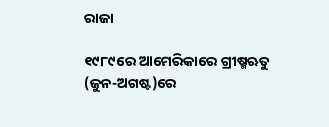ରାଜା

୧୯୮୯ରେ ଆମେରିକାରେ ଗ୍ରୀଷ୍ମଋତୁ (ଜୁନ-ଅଗଷ୍ଟ)ରେ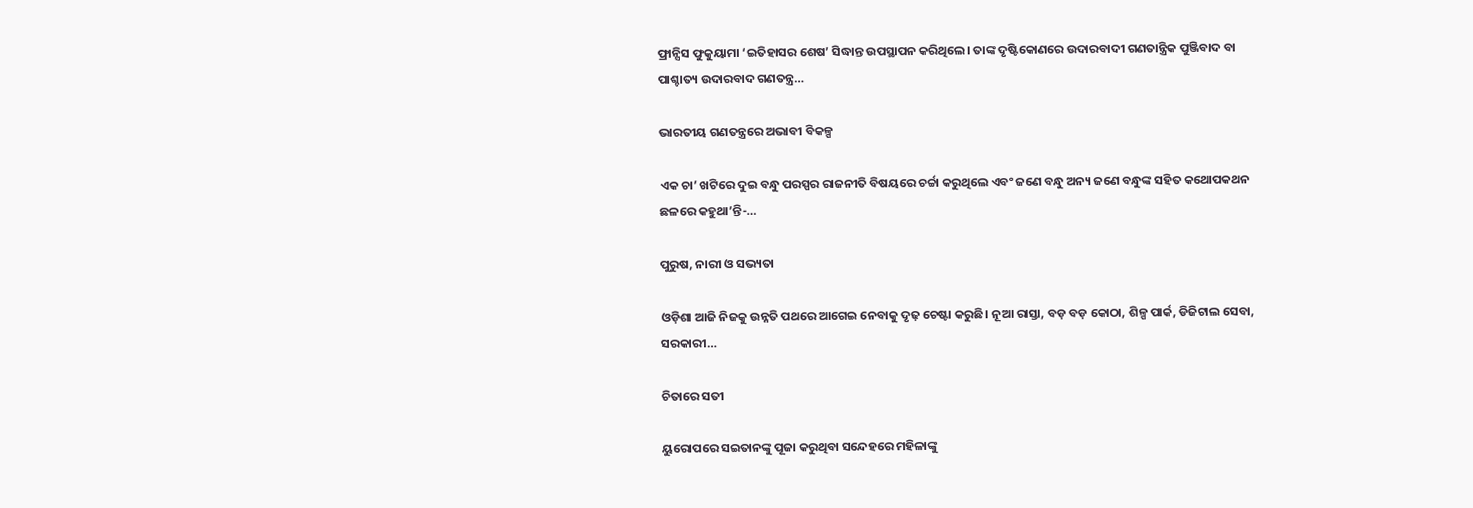ଫ୍ରାନ୍ସିସ ଫୁକୁୟାମା ‘ଇତିହାସର ଶେଷ’ ସିଦ୍ଧାନ୍ତ ଉପସ୍ଥାପନ କରିଥିଲେ। ତାଙ୍କ ଦୃଷ୍ଟିକୋଣରେ ଉଦାରବାଦୀ ଗଣତାନ୍ତ୍ରିକ ପୁଞ୍ଜିବାଦ ବା ପାଶ୍ଚାତ୍ୟ ଉଦାରବାଦ ଗଣତନ୍ତ୍ର…

ଭାରତୀୟ ଗଣତନ୍ତ୍ରରେ ଅଭାବୀ ବିକଳ୍ପ

ଏକ ଚା’ ଖଟିରେ ଦୁଇ ବନ୍ଧୁ ପରସ୍ପର ରାଜନୀତି ବିଷୟରେ ଚର୍ଚ୍ଚା କରୁଥିଲେ ଏବଂ ଜଣେ ବନ୍ଧୁ ଅନ୍ୟ ଜଣେ ବନ୍ଧୁଙ୍କ ସହିତ କଥୋପକଥନ ଛଳରେ କହୁଥା’ନ୍ତି-…

ପୁରୁଷ, ନାରୀ ଓ ସଭ୍ୟତା

ଓଡ଼ିଶା ଆଜି ନିଜକୁ ଉନ୍ନତି ପଥରେ ଆଗେଇ ନେବାକୁ ଦୃଢ଼ ଚେଷ୍ଟା କରୁଛି। ନୂଆ ରାସ୍ତା, ବଡ଼ ବଡ଼ କୋଠା, ଶିଳ୍ପ ପାର୍କ, ଡିଜିଟାଲ ସେବା, ସରକାରୀ…

ଚିତାରେ ସତୀ

ୟୁରୋପରେ ସଇତାନଙ୍କୁ ପୂଜା କରୁଥିବା ସନ୍ଦେହରେ ମହିଳାଙ୍କୁ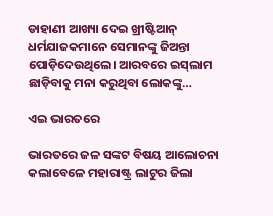ଡାହାଣୀ ଆଖ୍ୟା ଦେଇ ଖ୍ରୀଷ୍ଟିଆନ୍‌ ଧର୍ମଯାଜକମାନେ ସେମାନଙ୍କୁ ଜିଅନ୍ତା ପୋଡ଼ିଦେଉଥିଲେ। ଆରବରେ ଇସ୍‌ଲାମ ଛାଡ଼ିବାକୁ ମନା କରୁଥିବା ଲୋକଙ୍କୁ…

ଏଇ ଭାରତରେ

ଭାରତରେ ଜଳ ସଙ୍କଟ ବିଷୟ ଆଲୋଚନା କଲାବେଳେ ମହାରାଷ୍ଟ୍ର ଲାଟୁର ଜିଲା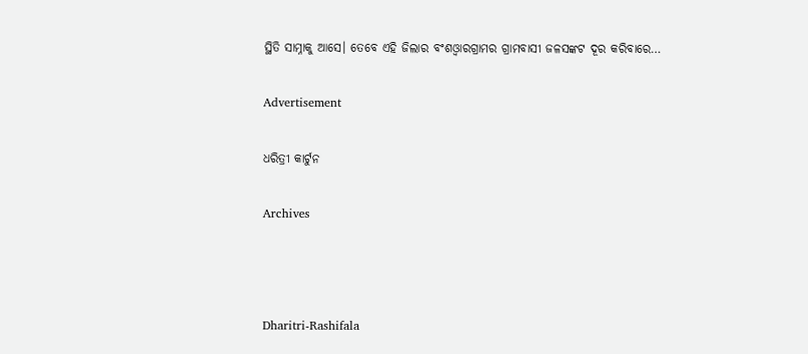ସ୍ଥିତି ସାମ୍ନାକୁ ଆସେ। ତେବେ ଏହି ଜିଲାର ବଂଶଓ୍ବାରଗ୍ରାମର ଗ୍ରାମବାସୀ ଜଳସଙ୍କଟ ଦୂର କରିବାରେ…

Advertisement

ଧରିତ୍ରୀ କାର୍ଟୁନ

Archives



Dharitri-Rashifala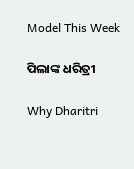Model This Week

ପିଲାଙ୍କ ଧରିତ୍ରୀ

Why Dharitri